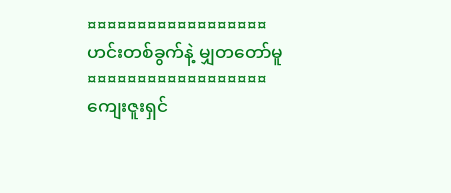¤¤¤¤¤¤¤¤¤¤¤¤¤¤¤¤¤¤
ဟင်းတစ်ခွက်နဲ့ မျှတတော်မူ
¤¤¤¤¤¤¤¤¤¤¤¤¤¤¤¤¤¤
ကျေးဇူးရှင်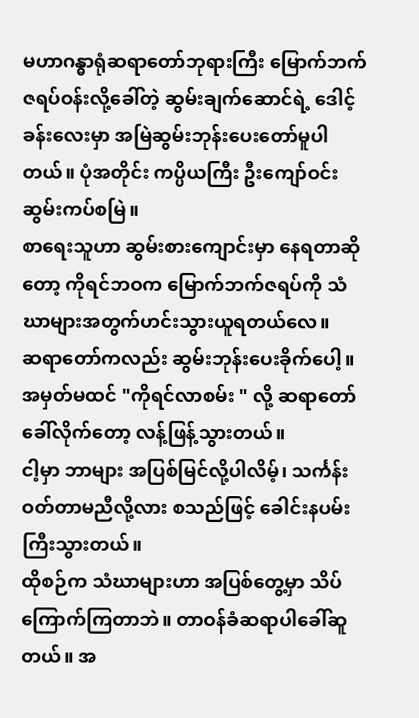မဟာဂန္ဓာရုံဆရာတော်ဘုရားကြီး မြောက်ဘက်ဇရပ်ဝန်းလို့ခေါ်တဲ့ ဆွမ်းချက်ဆောင်ရဲ့ ဒေါင့်ခန်းလေးမှာ အမြဲဆွမ်းဘုန်းပေးတော်မူပါတယ်။ ပုံအတိုင်း ကပ္ပိယကြီး ဦးကျော်ဝင်းဆွမ်းကပ်စမြဲ။
စာရေးသူဟာ ဆွမ်းစားကျောင်းမှာ နေရတာဆိုတော့ ကိုရင်ဘဝက မြောက်ဘက်ဇရပ်ကို သံဃာများအတွက်ဟင်းသွားယူရတယ်လေ။
ဆရာတော်ကလည်း ဆွမ်းဘုန်းပေးခိုက်ပေါ့။
အမှတ်မထင် "ကိုရင်လာစမ်း " လို့ ဆရာတော်ခေါ်လိုက်တော့ လန့်ဖြန့်သွားတယ်။
ငါ့မှာ ဘာများ အပြစ်မြင်လို့ပါလိမ့်၊ သင်္ကန်းဝတ်တာမညီလို့လား စသည်ဖြင့် ခေါင်းနပမ်းကြီးသွားတယ်။
ထိုစဉ်က သံဃာများဟာ အပြစ်တွေ့မှာ သိပ်ကြောက်ကြတာဘဲ။ တာဝန်ခံဆရာပါခေါ်ဆူတယ်။ အ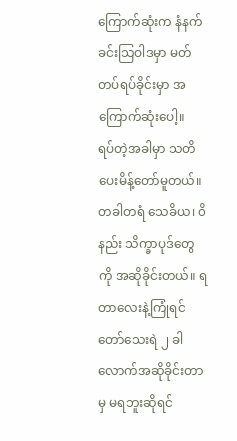ကြောက်ဆုံးက နံနက်ခင်းသြဝါဒမှာ မတ်တပ်ရပ်ခိုင်းမှာ အကြောက်ဆုံးပေါ့။
ရပ်တဲ့အခါမှာ သတိပေးမိန့်တော်မူတယ်။ တခါတရံ သေခိယ၊ ၀ိနည်း သိက္ခာပုဒ်တွေကို အဆိုခိုင်းတယ်။ ရတာလေးနဲ့ကြုံရင်တော်သေးရဲ ၂ ခါလောက်အဆိုခိုင်းတာမှ မရဘူးဆိုရင်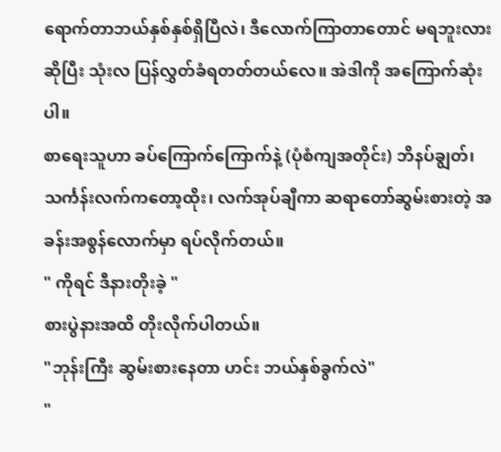ရောက်တာဘယ်နှစ်နှစ်ရှိပြီလဲ၊ ဒီလောက်ကြာတာတောင် မရဘူးလား ဆိုပြီး သုံးလ ပြန်လွှတ်ခံရတတ်တယ်လေ။ အဲဒါကို အကြောက်ဆုံးပါ။
စာရေးသူဟာ ခပ်ကြောက်ကြောက်နဲ့ (ပုံစံကျအတိုင်း) ဘိနပ်ချွတ်၊ သင်္ကန်းလက်ကတော့ထိုး၊ လက်အုပ်ချီကာ ဆရာတော်ဆွမ်းစားတဲ့ အခန်းအစွန်လောက်မှာ ရပ်လိုက်တယ်။
" ကိုရင် ဒီနားတိုးခဲ့ "
စားပွဲနားအထိ တိုးလိုက်ပါတယ်။
"ဘုန်းကြီး ဆွမ်းစားနေတာ ဟင်း ဘယ်နှစ်ခွက်လဲ"
"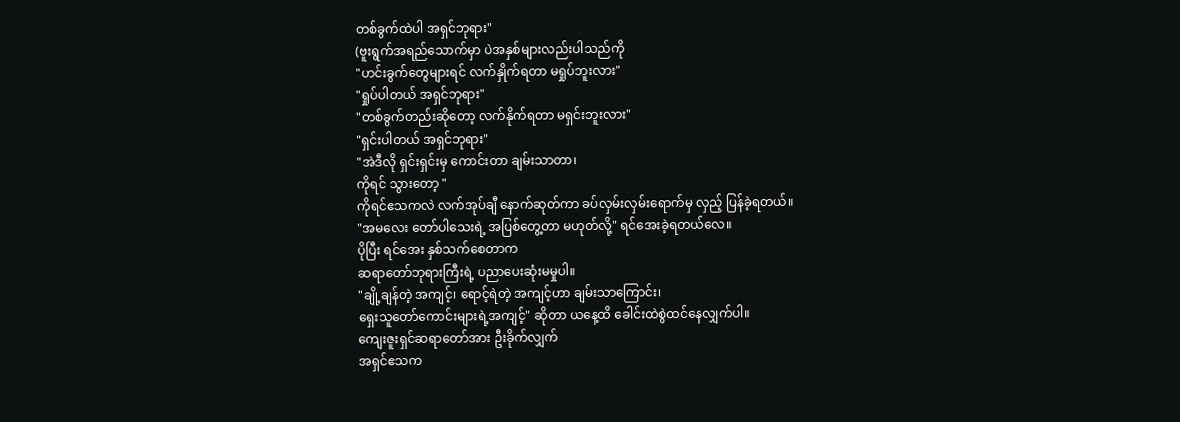တစ်ခွက်ထဲပါ အရှင်ဘုရား"
(ဗူးရွက်အရည်သောက်မှာ ပဲအနှစ်များလည်းပါသည်ကို
"ဟင်းခွက်တွေများရင် လက်နှိုက်ရတာ မရှုပ်ဘူးလား"
"ရှုပ်ပါတယ် အရှင်ဘုရား"
"တစ်ခွက်တည်းဆိုတော့ လက်နိုက်ရတာ မရှင်းဘူးလား"
"ရှင်းပါတယ် အရှင်ဘုရား"
"အဲဒီလို ရှင်းရှင်းမှ ကောင်းတာ ချမ်းသာတာ၊
ကိုရင် သွားတော့ "
ကိုရင်ဧသကလဲ လက်အုပ်ချီ နောက်ဆုတ်ကာ ခပ်လှမ်းလှမ်းရောက်မှ လှည့် ပြန်ခဲ့ရတယ်။
"အမလေး တော်ပါသေးရဲ့ အပြစ်တွေ့တာ မဟုတ်လို့" ရင်အေးခဲ့ရတယ်လေ။
ပိုပြီး ရင်အေး နှစ်သက်စေတာက
ဆရာတော်ဘုရားကြီးရဲ့ ပညာပေးဆုံးမမှုပါ။
"ချို့ချန်တဲ့ အကျင့်၊ ရောင့်ရဲတဲ့ အကျင့်ဟာ ချမ်းသာကြောင်း၊
ရှေးသူတော်ကောင်းများရဲ့အကျင့်" ဆိုတာ ယနေ့ထိ ခေါင်းထဲစွဲထင်နေလျှက်ပါ။
ကျေးဇူးရှင်ဆရာတော်အား ဦးခိုက်လျှက်
အရှင်ဧသက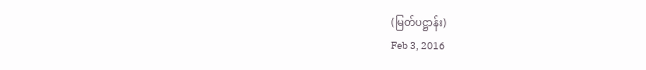(မြတ်ပဋ္ဌာန်း)
Feb 3, 2016